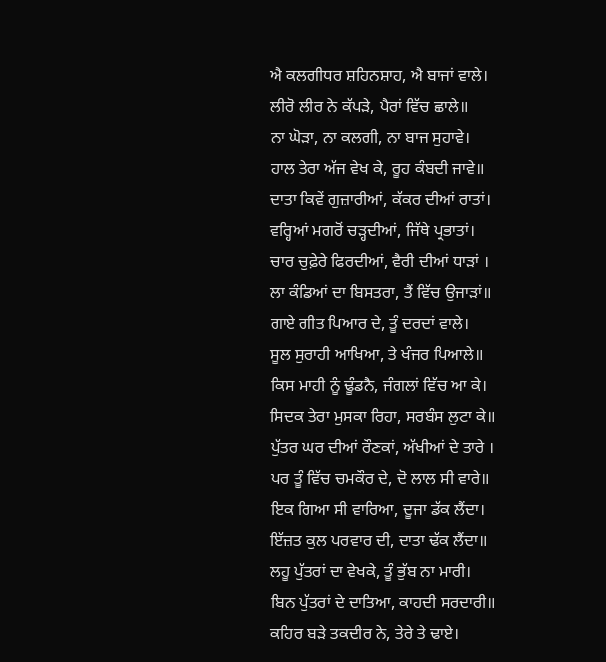ਐ ਕਲਗੀਧਰ ਸ਼ਹਿਨਸ਼ਾਹ, ਐ ਬਾਜਾਂ ਵਾਲੇ।
ਲੀਰੋ ਲੀਰ ਨੇ ਕੱਪੜੇ, ਪੈਰਾਂ ਵਿੱਚ ਛਾਲੇ॥
ਨਾ ਘੋੜਾ, ਨਾ ਕਲਗੀ, ਨਾ ਬਾਜ ਸੁਹਾਵੇ।
ਹਾਲ ਤੇਰਾ ਅੱਜ ਵੇਖ ਕੇ, ਰੂਹ ਕੰਬਦੀ ਜਾਵੇ॥
ਦਾਤਾ ਕਿਵੇਂ ਗੁਜ਼ਾਰੀਆਂ, ਕੱਕਰ ਦੀਆਂ ਰਾਤਾਂ।
ਵਰ੍ਹਿਆਂ ਮਗਰੋਂ ਚੜ੍ਹਦੀਆਂ, ਜਿੱਥੇ ਪ੍ਰਭਾਤਾਂ।
ਚਾਰ ਚੁਫ਼ੇਰੇ ਫਿਰਦੀਆਂ, ਵੈਰੀ ਦੀਆਂ ਧਾੜਾਂ ।
ਲਾ ਕੰਡਿਆਂ ਦਾ ਬਿਸਤਰਾ, ਤੈਂ ਵਿੱਚ ਉਜਾੜਾਂ॥
ਗਾਏ ਗੀਤ ਪਿਆਰ ਦੇ, ਤੂੰ ਦਰਦਾਂ ਵਾਲੇ।
ਸੂਲ ਸੁਰਾਹੀ ਆਖਿਆ, ਤੇ ਖੰਜਰ ਪਿਆਲੇ॥
ਕਿਸ ਮਾਹੀ ਨੂੰ ਢੂੰਡਨੈ, ਜੰਗਲਾਂ ਵਿੱਚ ਆ ਕੇ।
ਸਿਦਕ ਤੇਰਾ ਮੁਸਕਾ ਰਿਹਾ, ਸਰਬੰਸ ਲੁਟਾ ਕੇ॥
ਪੁੱਤਰ ਘਰ ਦੀਆਂ ਰੌਣਕਾਂ, ਅੱਖੀਆਂ ਦੇ ਤਾਰੇ ।
ਪਰ ਤੂੰ ਵਿੱਚ ਚਮਕੌਰ ਦੇ, ਦੋ ਲਾਲ ਸੀ ਵਾਰੇ॥
ਇਕ ਗਿਆ ਸੀ ਵਾਰਿਆ, ਦੂਜਾ ਡੱਕ ਲੈਂਦਾ।
ਇੱਜ਼ਤ ਕੁਲ ਪਰਵਾਰ ਦੀ, ਦਾਤਾ ਢੱਕ ਲੈਂਦਾ॥
ਲਹੂ ਪੁੱਤਰਾਂ ਦਾ ਵੇਖਕੇ, ਤੂੰ ਭੁੱਬ ਨਾ ਮਾਰੀ।
ਬਿਨ ਪੁੱਤਰਾਂ ਦੇ ਦਾਤਿਆ, ਕਾਹਦੀ ਸਰਦਾਰੀ॥
ਕਹਿਰ ਬੜੇ ਤਕਦੀਰ ਨੇ, ਤੇਰੇ ਤੇ ਢਾਏ।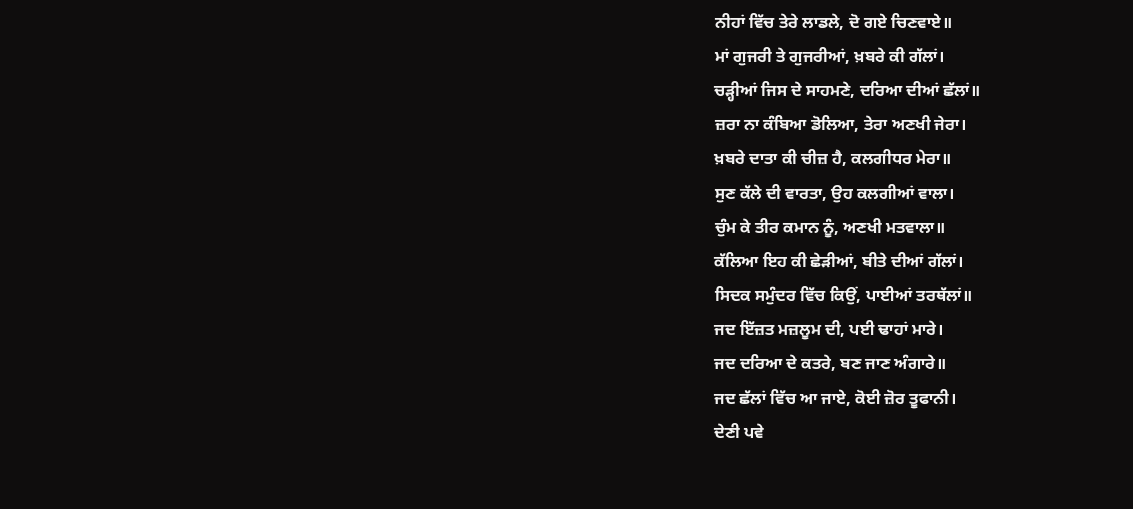ਨੀਹਾਂ ਵਿੱਚ ਤੇਰੇ ਲਾਡਲੇ, ਦੋ ਗਏ ਚਿਣਵਾਏ॥
ਮਾਂ ਗੁਜਰੀ ਤੇ ਗੁਜਰੀਆਂ, ਖ਼ਬਰੇ ਕੀ ਗੱਲਾਂ।
ਚੜ੍ਹੀਆਂ ਜਿਸ ਦੇ ਸਾਹਮਣੇ, ਦਰਿਆ ਦੀਆਂ ਛੱਲਾਂ॥
ਜ਼ਰਾ ਨਾ ਕੰਬਿਆ ਡੋਲਿਆ, ਤੇਰਾ ਅਣਖੀ ਜੇਰਾ।
ਖ਼ਬਰੇ ਦਾਤਾ ਕੀ ਚੀਜ਼ ਹੈ, ਕਲਗੀਧਰ ਮੇਰਾ॥
ਸੁਣ ਕੱਲੇ ਦੀ ਵਾਰਤਾ, ਉਹ ਕਲਗੀਆਂ ਵਾਲਾ।
ਚੁੰਮ ਕੇ ਤੀਰ ਕਮਾਨ ਨੂੰ, ਅਣਖੀ ਮਤਵਾਲਾ॥
ਕੱਲਿਆ ਇਹ ਕੀ ਛੇੜੀਆਂ, ਬੀਤੇ ਦੀਆਂ ਗੱਲਾਂ।
ਸਿਦਕ ਸਮੁੰਦਰ ਵਿੱਚ ਕਿਉਂ, ਪਾਈਆਂ ਤਰਥੱਲਾਂ॥
ਜਦ ਇੱਜ਼ਤ ਮਜ਼ਲੂਮ ਦੀ, ਪਈ ਢਾਹਾਂ ਮਾਰੇ।
ਜਦ ਦਰਿਆ ਦੇ ਕਤਰੇ, ਬਣ ਜਾਣ ਅੰਗਾਰੇ॥
ਜਦ ਛੱਲਾਂ ਵਿੱਚ ਆ ਜਾਏ, ਕੋਈ ਜ਼ੋਰ ਤੂਫਾਨੀ।
ਦੇਣੀ ਪਵੇ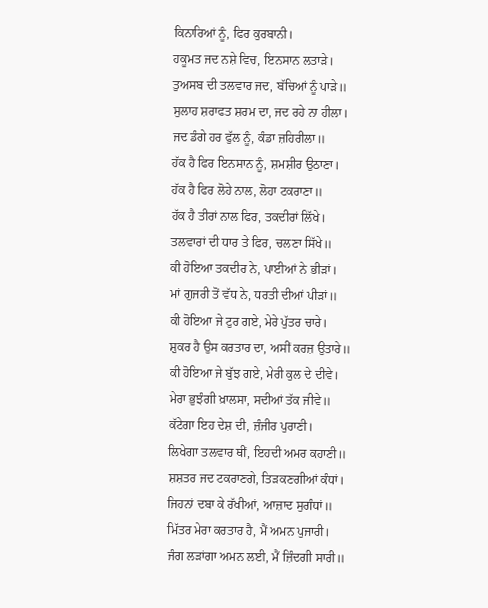ਕਿਨਾਰਿਆਂ ਨੂੰ, ਫਿਰ ਕੁਰਬਾਨੀ।
ਹਕੂਮਤ ਜਦ ਨਸ਼ੇ ਵਿਚ, ਇਨਸਾਨ ਲਤਾੜੇ।
ਤੁਅਸਬ ਦੀ ਤਲਵਾਰ ਜਦ, ਬੱਚਿਆਂ ਨੂੰ ਪਾੜੇ॥
ਸੁਲਾਹ ਸ਼ਰਾਫਤ ਸ਼ਰਮ ਦਾ, ਜਦ ਰਹੇ ਨਾ ਹੀਲਾ।
ਜਦ ਡੰਗੇ ਹਰ ਫੁੱਲ ਨੂੰ, ਕੰਡਾ ਜ਼ਹਿਰੀਲਾ॥
ਹੱਕ ਹੈ ਫਿਰ ਇਨਸਾਨ ਨੂੰ, ਸ਼ਮਸ਼ੀਰ ਉਠਾਣਾ।
ਹੱਕ ਹੈ ਫਿਰ ਲੋਹੇ ਨਾਲ, ਲੋਹਾ ਟਕਰਾਣਾ॥
ਹੱਕ ਹੈ ਤੀਰਾਂ ਨਾਲ ਫਿਰ, ਤਕਦੀਰਾਂ ਲਿੱਖੇ।
ਤਲਵਾਰਾਂ ਦੀ ਧਾਰ ਤੇ ਫਿਰ, ਚਲਣਾ ਸਿੱਖੇ॥
ਕੀ ਹੋਇਆ ਤਕਦੀਰ ਨੇ, ਪਾਈਆਂ ਨੇ ਭੀੜਾਂ।
ਮਾਂ ਗੁਜਰੀ ਤੋਂ ਵੱਧ ਨੇ, ਧਰਤੀ ਦੀਆਂ ਪੀੜਾਂ॥
ਕੀ ਹੋਇਆ ਜੇ ਟੁਰ ਗਏ, ਮੇਰੇ ਪੁੱਤਰ ਚਾਰੇ।
ਸ਼ੁਕਰ ਹੈ ਉਸ ਕਰਤਾਰ ਦਾ, ਅਸੀਂ ਕਰਜ਼ ਉਤਾਰੇ॥
ਕੀ ਹੋਇਆ ਜੇ ਬੁੱਝ ਗਏ, ਮੇਰੀ ਕੁਲ ਦੇ ਦੀਵੇ।
ਮੇਰਾ ਭੁਝੰਗੀ ਖ਼ਾਲਸਾ, ਸਦੀਆਂ ਤੱਕ ਜੀਵੇ॥
ਕੱਟੇਗਾ ਇਹ ਦੇਸ਼ ਦੀ, ਜ਼ੰਜੀਰ ਪੁਰਾਣੀ।
ਲਿਖੇਗਾ ਤਲਵਾਰ ਥੀਂ, ਇਹਦੀ ਅਮਰ ਕਹਾਣੀ॥
ਸ਼ਸ਼ਤਰ ਜਦ ਟਕਰਾਣਗੇ, ਤਿੜਕਣਗੀਆਂ ਕੰਧਾਂ।
ਜਿਹਨਾਂ ਦਬਾ ਕੇ ਰੱਖੀਆਂ, ਆਜ਼ਾਦ ਸੁਗੰਧਾਂ॥
ਮਿੱਤਰ ਮੇਰਾ ਕਰਤਾਰ ਹੈ, ਮੈਂ ਅਮਨ ਪੁਜਾਰੀ।
ਜੰਗ ਲੜਾਂਗਾ ਅਮਨ ਲਈ, ਮੈਂ ਜ਼ਿੰਦਗੀ ਸਾਰੀ॥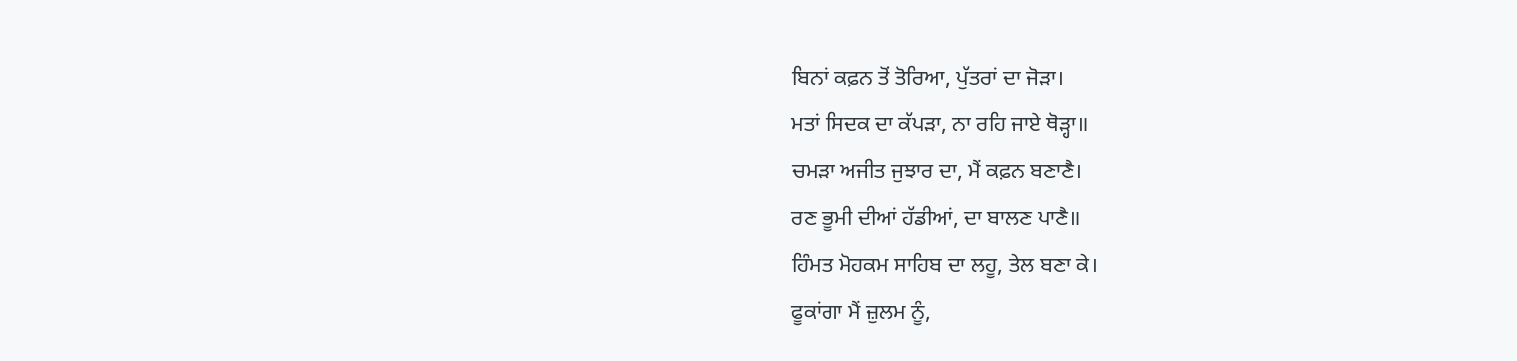ਬਿਨਾਂ ਕਫ਼ਨ ਤੋਂ ਤੋਰਿਆ, ਪੁੱਤਰਾਂ ਦਾ ਜੋੜਾ।
ਮਤਾਂ ਸਿਦਕ ਦਾ ਕੱਪੜਾ, ਨਾ ਰਹਿ ਜਾਏ ਥੋੜ੍ਹਾ॥
ਚਮੜਾ ਅਜੀਤ ਜੁਝਾਰ ਦਾ, ਮੈਂ ਕਫ਼ਨ ਬਣਾਣੈ।
ਰਣ ਭੂਮੀ ਦੀਆਂ ਹੱਡੀਆਂ, ਦਾ ਬਾਲਣ ਪਾਣੈ॥
ਹਿੰਮਤ ਮੋਹਕਮ ਸਾਹਿਬ ਦਾ ਲਹੂ, ਤੇਲ ਬਣਾ ਕੇ।
ਫੂਕਾਂਗਾ ਮੈਂ ਜ਼ੁਲਮ ਨੂੰ,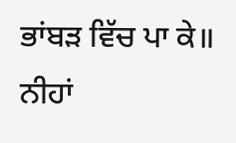ਭਾਂਬੜ ਵਿੱਚ ਪਾ ਕੇ॥
ਨੀਹਾਂ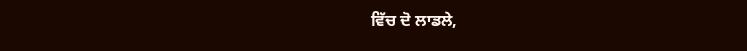ਵਿੱਚ ਦੋ ਲਾਡਲੇ,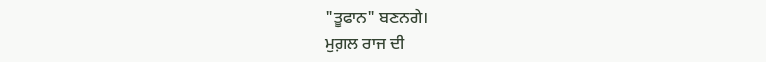"ਤੂਫਾਨ" ਬਣਨਗੇ।
ਮੁਗ਼ਲ ਰਾਜ ਦੀ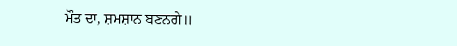ਮੌਤ ਦਾ, ਸ਼ਮਸ਼ਾਨ ਬਣਨਗੇ॥